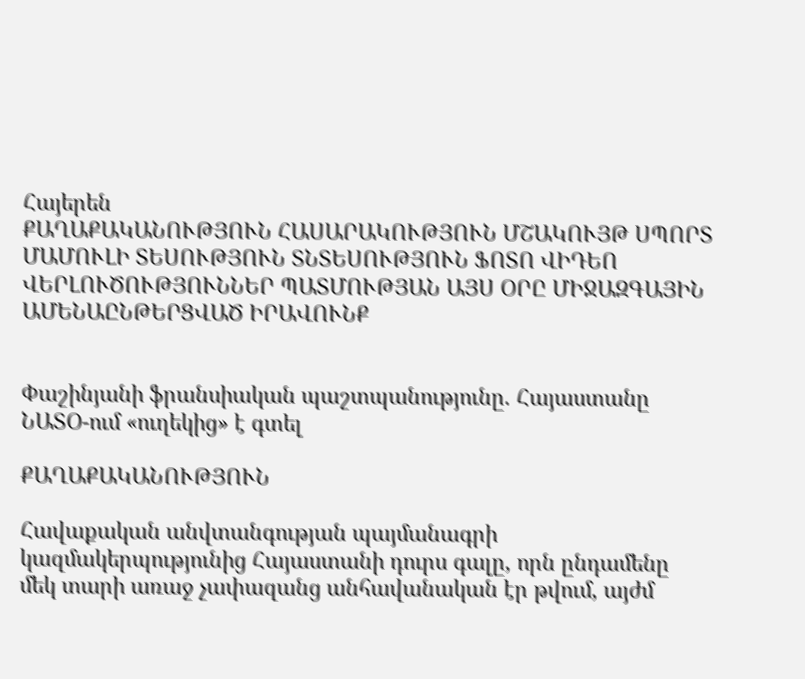Հայերեն
ՔԱՂԱՔԱԿԱՆՈՒԹՅՈՒՆ ՀԱՍԱՐԱԿՈՒԹՅՈՒՆ ՄՇԱԿՈՒՅԹ ՍՊՈՐՏ ՄԱՄՈՒԼԻ ՏԵՍՈՒԹՅՈՒՆ ՏՆՏԵՍՈՒԹՅՈՒՆ ՖՈՏՈ ՎԻԴԵՈ ՎԵՐԼՈՒԾՈՒԹՅՈՒՆՆԵՐ ՊԱՏՄՈՒԹՅԱՆ ԱՅՍ ՕՐԸ ՄԻՋԱԶԳԱՅԻՆ ԱՄԵՆԱԸՆԹԵՐՑՎԱԾ ԻՐԱՎՈՒՆՔ


Փաշինյանի ֆրանսիական պաշտպանությունը. Հայաստանը ՆԱՏՕ-ում «ուղեկից» է գտել

ՔԱՂԱՔԱԿԱՆՈՒԹՅՈՒՆ

Հավաքական անվտանգության պայմանագրի կազմակերպությունից Հայաստանի դուրս գալը, որն ընդամենը մեկ տարի առաջ չափազանց անհավանական էր թվում, այժմ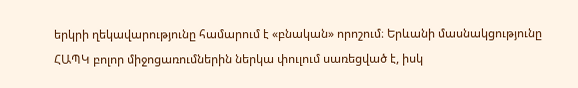երկրի ղեկավարությունը համարում է «բնական» որոշում։ Երևանի մասնակցությունը ՀԱՊԿ բոլոր միջոցառումներին ներկա փուլում սառեցված է, իսկ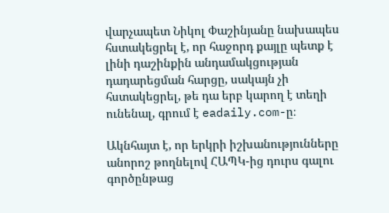վարչապետ Նիկոլ Փաշինյանը նախապես հստակեցրել է, որ հաջորդ քայլը պետք է լինի դաշինքին անդամակցության դադարեցման հարցը, սակայն չի հստակեցրել, թե դա երբ կարող է տեղի ունենալ, գրում է eadaily.com-ը։

Ակնհայտ է, որ երկրի իշխանությունները անորոշ թողնելով ՀԱՊԿ-ից դուրս գալու գործընթաց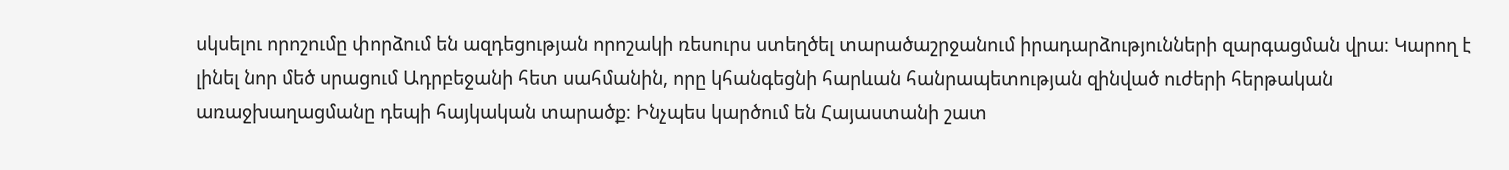սկսելու որոշումը փորձում են ազդեցության որոշակի ռեսուրս ստեղծել տարածաշրջանում իրադարձությունների զարգացման վրա։ Կարող է լինել նոր մեծ սրացում Ադրբեջանի հետ սահմանին, որը կհանգեցնի հարևան հանրապետության զինված ուժերի հերթական առաջխաղացմանը դեպի հայկական տարածք։ Ինչպես կարծում են Հայաստանի շատ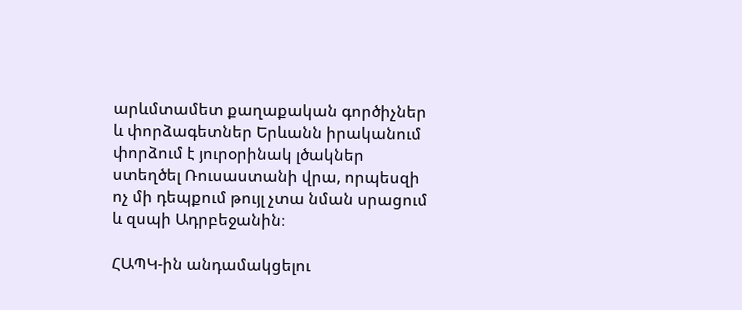արևմտամետ քաղաքական գործիչներ և փորձագետներ Երևանն իրականում փորձում է յուրօրինակ լծակներ ստեղծել Ռուսաստանի վրա, որպեսզի ոչ մի դեպքում թույլ չտա նման սրացում և զսպի Ադրբեջանին։

ՀԱՊԿ-ին անդամակցելու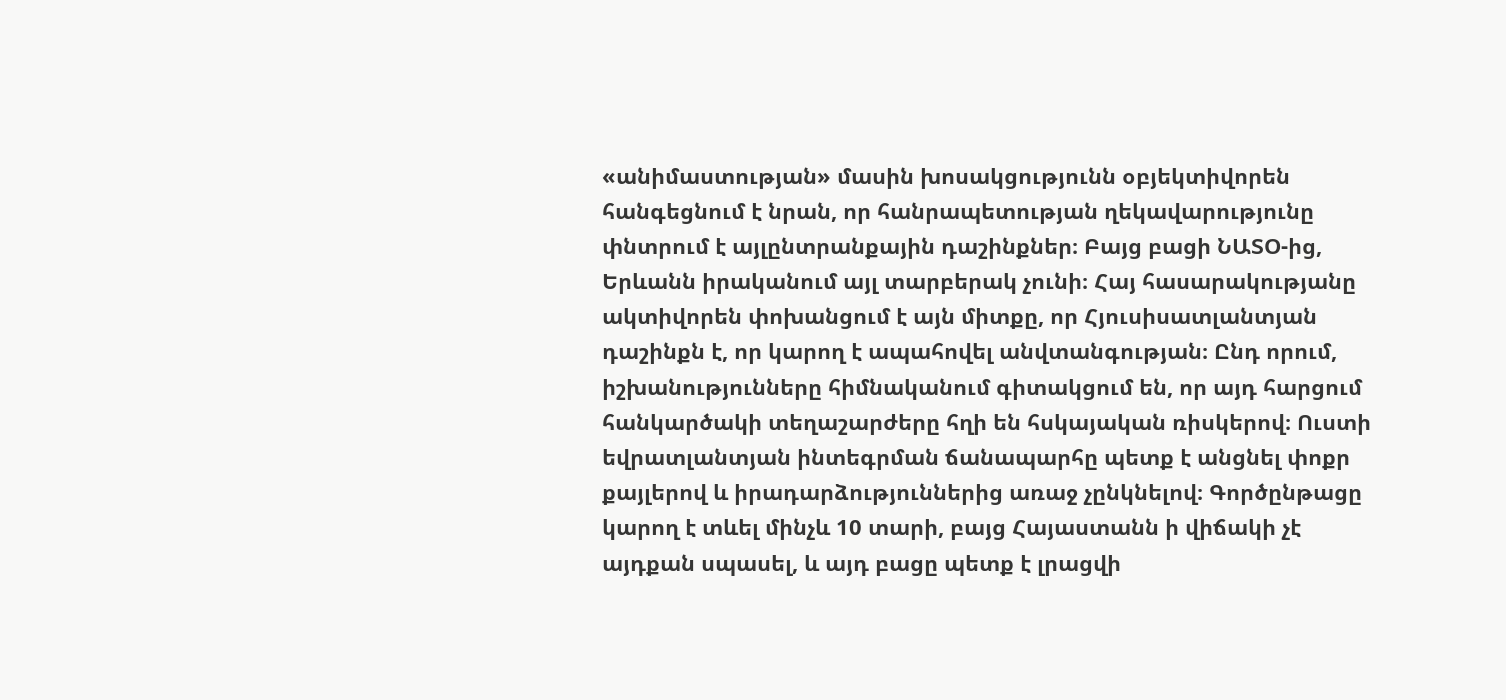«անիմաստության» մասին խոսակցությունն օբյեկտիվորեն հանգեցնում է նրան, որ հանրապետության ղեկավարությունը փնտրում է այլընտրանքային դաշինքներ։ Բայց բացի ՆԱՏՕ-ից, Երևանն իրականում այլ տարբերակ չունի։ Հայ հասարակությանը ակտիվորեն փոխանցում է այն միտքը, որ Հյուսիսատլանտյան դաշինքն է, որ կարող է ապահովել անվտանգության։ Ընդ որում, իշխանությունները հիմնականում գիտակցում են, որ այդ հարցում հանկարծակի տեղաշարժերը հղի են հսկայական ռիսկերով։ Ուստի եվրատլանտյան ինտեգրման ճանապարհը պետք է անցնել փոքր քայլերով և իրադարձություններից առաջ չընկնելով։ Գործընթացը կարող է տևել մինչև 10 տարի, բայց Հայաստանն ի վիճակի չէ այդքան սպասել, և այդ բացը պետք է լրացվի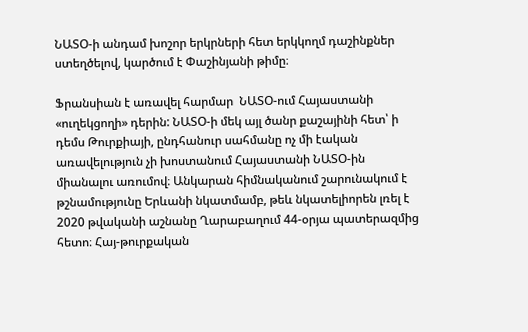ՆԱՏՕ-ի անդամ խոշոր երկրների հետ երկկողմ դաշինքներ ստեղծելով, կարծում է Փաշինյանի թիմը։

Ֆրանսիան է առավել հարմար  ՆԱՏՕ-ում Հայաստանի «ուղեկցողի» դերին: ՆԱՏՕ-ի մեկ այլ ծանր քաշայինի հետ՝ ի դեմս Թուրքիայի, ընդհանուր սահմանը ոչ մի էական առավելություն չի խոստանում Հայաստանի ՆԱՏՕ-ին միանալու առումով։ Անկարան հիմնականում շարունակում է թշնամությունը Երևանի նկատմամբ, թեև նկատելիորեն լռել է 2020 թվականի աշնանը Ղարաբաղում 44-օրյա պատերազմից հետո։ Հայ-թուրքական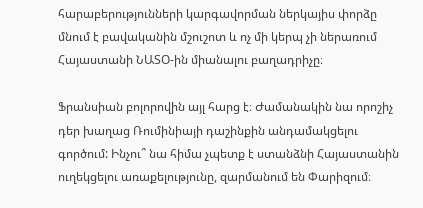հարաբերությունների կարգավորման ներկայիս փորձը մնում է բավականին մշուշոտ և ոչ մի կերպ չի ներառում Հայաստանի ՆԱՏՕ-ին միանալու բաղադրիչը։

Ֆրանսիան բոլորովին այլ հարց է։ Ժամանակին նա որոշիչ դեր խաղաց Ռումինիայի դաշինքին անդամակցելու գործում: Ինչու՞ նա հիմա չպետք է ստանձնի Հայաստանին ուղեկցելու առաքելությունը, զարմանում են Փարիզում։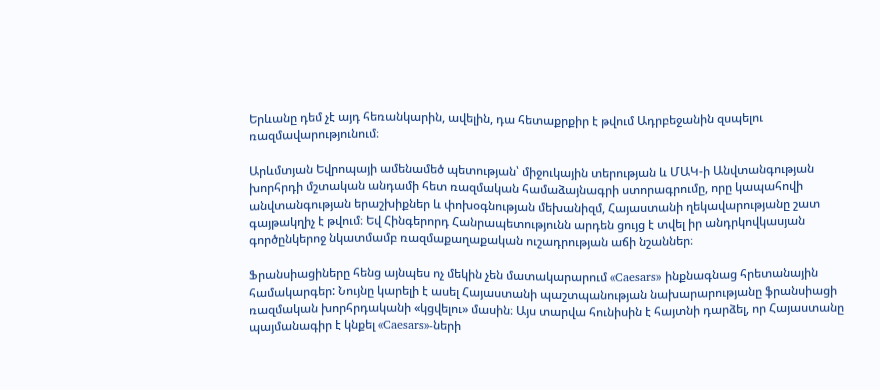Երևանը դեմ չէ այդ հեռանկարին, ավելին, դա հետաքրքիր է թվում Ադրբեջանին զսպելու ռազմավարությունում։

Արևմտյան Եվրոպայի ամենամեծ պետության՝ միջուկային տերության և ՄԱԿ-ի Անվտանգության խորհրդի մշտական անդամի հետ ռազմական համաձայնագրի ստորագրումը, որը կապահովի անվտանգության երաշխիքներ և փոխօգնության մեխանիզմ, Հայաստանի ղեկավարությանը շատ գայթակղիչ է թվում։ Եվ Հինգերորդ Հանրապետությունն արդեն ցույց է տվել իր անդրկովկասյան գործընկերոջ նկատմամբ ռազմաքաղաքական ուշադրության աճի նշաններ։

Ֆրանսիացիները հենց այնպես ոչ մեկին չեն մատակարարում «Caesars» ինքնագնաց հրետանային համակարգեր: Նույնը կարելի է ասել Հայաստանի պաշտպանության նախարարությանը ֆրանսիացի ռազմական խորհրդականի «կցվելու» մասին։ Այս տարվա հունիսին է հայտնի դարձել, որ Հայաստանը պայմանագիր է կնքել «Caesars»-ների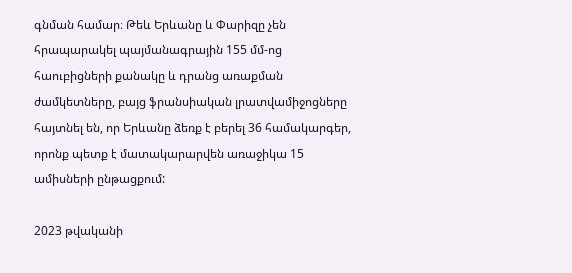գնման համար։ Թեև Երևանը և Փարիզը չեն հրապարակել պայմանագրային 155 մմ-ոց հաուբիցների քանակը և դրանց առաքման ժամկետները, բայց ֆրանսիական լրատվամիջոցները հայտնել են, որ Երևանը ձեռք է բերել 36 համակարգեր, որոնք պետք է մատակարարվեն առաջիկա 15 ամիսների ընթացքում:

2023 թվականի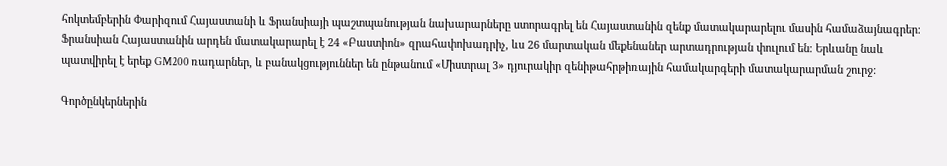հոկտեմբերին Փարիզում Հայաստանի և Ֆրանսիայի պաշտպանության նախարարները ստորագրել են Հայաստանին զենք մատակարարելու մասին համաձայնագրեր։ Ֆրանսիան Հայաստանին արդեն մատակարարել է 24 «Բաստիոն» զրահափոխադրիչ, ևս 26 մարտական մեքենաներ արտադրության փուլում են։ Երևանը նաև պատվիրել է երեք GM200 ռադարներ, և բանակցություններ են ընթանում «Միստրալ 3» դյուրակիր զենիթահրթիռային համակարգերի մատակարարման շուրջ։

Գործընկերներին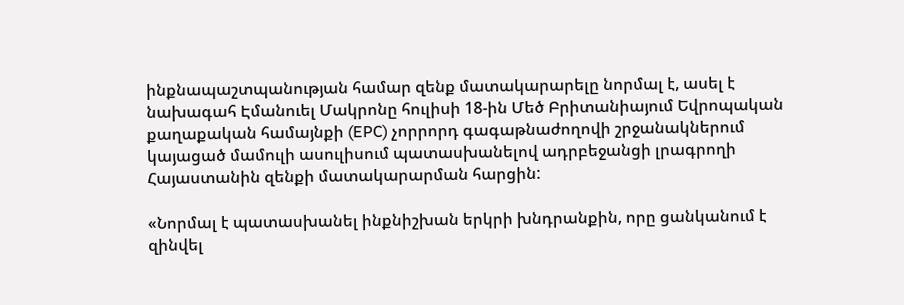ինքնապաշտպանության համար զենք մատակարարելը նորմալ է, ասել է նախագահ Էմանուել Մակրոնը հուլիսի 18-ին Մեծ Բրիտանիայում Եվրոպական քաղաքական համայնքի (EPC) չորրորդ գագաթնաժողովի շրջանակներում կայացած մամուլի ասուլիսում պատասխանելով ադրբեջանցի լրագրողի Հայաստանին զենքի մատակարարման հարցին:

«Նորմալ է պատասխանել ինքնիշխան երկրի խնդրանքին, որը ցանկանում է զինվել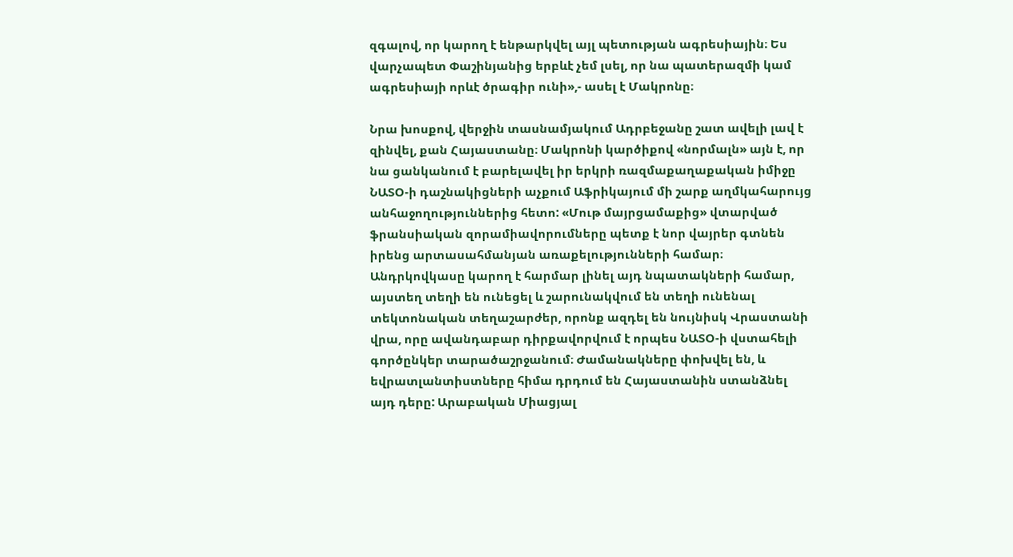զգալով, որ կարող է ենթարկվել այլ պետության ագրեսիային։ Ես վարչապետ Փաշինյանից երբևէ չեմ լսել, որ նա պատերազմի կամ ագրեսիայի որևէ ծրագիր ունի»,- ասել է Մակրոնը։

Նրա խոսքով, վերջին տասնամյակում Ադրբեջանը շատ ավելի լավ է զինվել, քան Հայաստանը։ Մակրոնի կարծիքով «նորմալն» այն է, որ նա ցանկանում է բարելավել իր երկրի ռազմաքաղաքական իմիջը ՆԱՏՕ-ի դաշնակիցների աչքում Աֆրիկայում մի շարք աղմկահարույց անհաջողություններից հետո: «Մութ մայրցամաքից» վտարված ֆրանսիական զորամիավորումները պետք է նոր վայրեր գտնեն իրենց արտասահմանյան առաքելությունների համար։ Անդրկովկասը կարող է հարմար լինել այդ նպատակների համար, այստեղ տեղի են ունեցել և շարունակվում են տեղի ունենալ տեկտոնական տեղաշարժեր, որոնք ազդել են նույնիսկ Վրաստանի վրա, որը ավանդաբար դիրքավորվում է որպես ՆԱՏՕ-ի վստահելի գործընկեր տարածաշրջանում։ Ժամանակները փոխվել են, և եվրատլանտիստները հիմա դրդում են Հայաստանին ստանձնել այդ դերը: Արաբական Միացյալ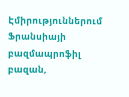Էմիրություններում Ֆրանսիայի բազմապրոֆիլ բազան,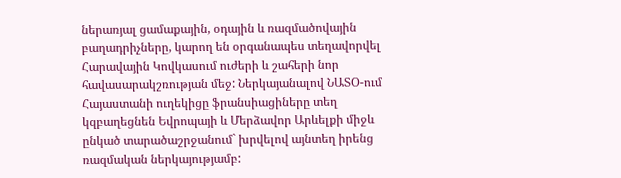ներառյալ ցամաքային, օդային և ռազմածովային բաղադրիչները, կարող են օրգանապես տեղավորվել Հարավային Կովկասում ուժերի և շահերի նոր հավասարակշռության մեջ: Ներկայանալով ՆԱՏՕ-ում Հայաստանի ուղեկիցը ֆրանսիացիները տեղ կզբաղեցնեն Եվրոպայի և Մերձավոր Արևելքի միջև ընկած տարածաշրջանում` խրվելով այնտեղ իրենց ռազմական ներկայությամբ: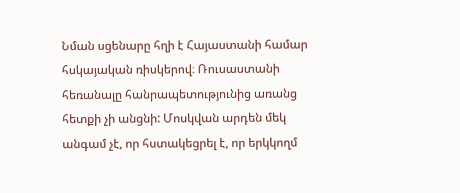Նման սցենարը հղի է Հայաստանի համար հսկայական ռիսկերով։ Ռուսաստանի հեռանալը հանրապետությունից առանց հետքի չի անցնի: Մոսկվան արդեն մեկ անգամ չէ, որ հստակեցրել է, որ երկկողմ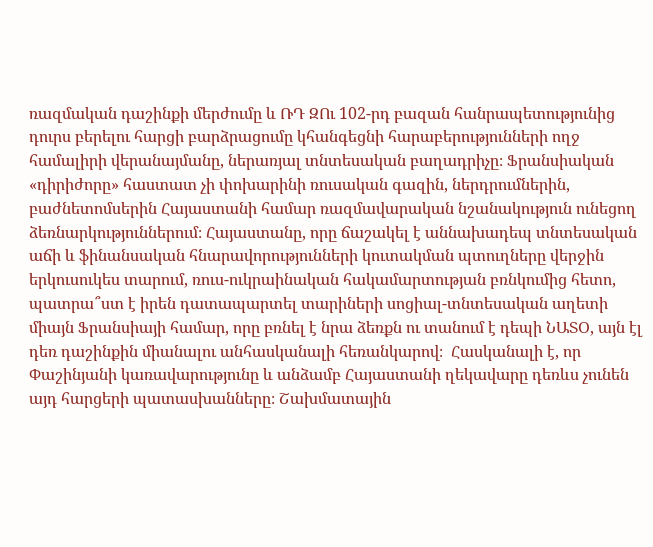ռազմական դաշինքի մերժումը և ՌԴ ԶՈւ 102-րդ բազան հանրապետությունից դուրս բերելու հարցի բարձրացումը կհանգեցնի հարաբերությունների ողջ համալիրի վերանայմանը, ներառյալ տնտեսական բաղադրիչը։ Ֆրանսիական «դիրիժորը» հաստատ չի փոխարինի ռուսական գազին, ներդրումներին, բաժնետոմսերին Հայաստանի համար ռազմավարական նշանակություն ունեցող ձեռնարկություններում։ Հայաստանը, որը ճաշակել է աննախադեպ տնտեսական աճի և ֆինանսական հնարավորությունների կուտակման պտուղները վերջին երկուսուկես տարում, ռուս-ուկրաինական հակամարտության բռնկումից հետո, պատրա՞ստ է իրեն դատապարտել տարիների սոցիալ-տնտեսական աղետի միայն Ֆրանսիայի համար, որը բռնել է նրա ձեռքն ու տանում է դեպի ՆԱՏՕ, այն էլ դեռ դաշինքին միանալու անհասկանալի հեռանկարով։  Հասկանալի է, որ Փաշինյանի կառավարությունը և անձամբ Հայաստանի ղեկավարը դեռևս չունեն այդ հարցերի պատասխանները։ Շախմատային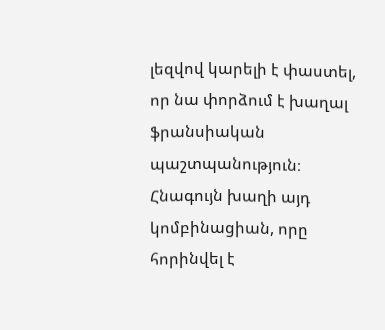լեզվով կարելի է փաստել, որ նա փորձում է խաղալ ֆրանսիական պաշտպանություն։ Հնագույն խաղի այդ կոմբինացիան, որը հորինվել է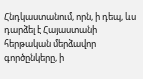Հնդկաստանում, որն, ի դեպ, ևս դարձել է Հայաստանի հերթական մերձավոր գործընկերը, ի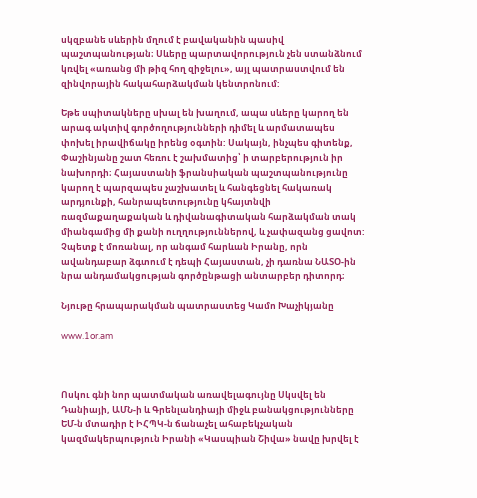սկզբանե սևերին մղում է բավականին պասիվ պաշտպանության։ Սևերը պարտավորություն չեն ստանձնում կռվել «առանց մի թիզ հող զիջելու», այլ պատրաստվում են զինվորային հակահարձակման կենտրոնում:

Եթե սպիտակները սխալ են խաղում, ապա սևերը կարող են արագ ակտիվ գործողությունների դիմել և արմատապես փոխել իրավիճակը իրենց օգտին: Սակայն, ինչպես գիտենք, Փաշինյանը շատ հեռու է շախմատից՝ ի տարբերություն իր նախորդի։ Հայաստանի ֆրանսիական պաշտպանությունը կարող է պարզապես չաշխատել և հանգեցնել հակառակ արդյունքի, հանրապետությունը կհայտնվի ռազմաքաղաքական և դիվանագիտական հարձակման տակ միանգամից մի քանի ուղղություններով, և չափազանց ցավոտ: Չպետք է մոռանալ, որ անգամ հարևան Իրանը, որն ավանդաբար ձգտում է դեպի Հայաստան, չի դառնա ՆԱՏՕ-ին նրա անդամակցության գործընթացի անտարբեր դիտորդ։

Նյութը հրապարակման պատրաստեց Կամո Խաչիկյանը

www.1or.am



Ոսկու գնի նոր պատմական առավելագույնը Սկսվել են Դանիայի, ԱՄՆ-ի և Գրենլանդիայի միջև բանակցությունները ԵՄ-ն մտադիր է ԻՀՊԿ-ն ճանաչել ահաբեկչական կազմակերպություն Իրանի «Կասպիան Շիվա» նավը խրվել է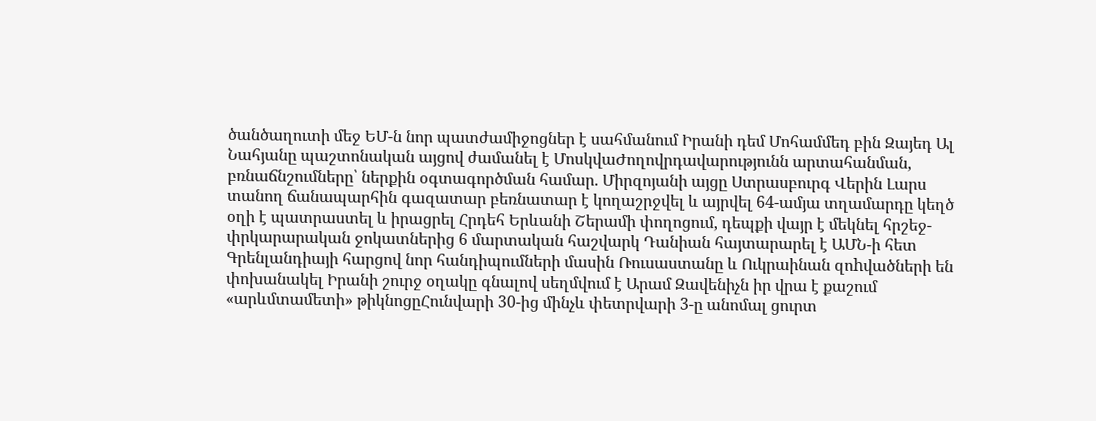ծանծաղուտի մեջ ԵՄ-ն նոր պատժամիջոցներ է սահմանում Իրանի դեմ Մոհամմեդ բին Զայեդ Ալ Նահյանը պաշտոնական այցով ժամանել է ՄոսկվաԺողովրդավարությունն արտահանման, բռնաճնշումները՝ ներքին օգտագործման համար. Միրզոյանի այցը Ստրասբուրգ Վերին Լարս տանող ճանապարհին գազատար բեռնատար է կողաշրջվել և այրվել 64-ամյա տղամարդը կեղծ օղի է պատրաստել և իրացրել Հրդեհ Երևանի Շերամի փողոցում, դեպքի վայր է մեկնել հրշեջ-փրկարարական ջոկատներից 6 մարտական հաշվարկ Դանիան հայտարարել է ԱՄՆ-ի հետ Գրենլանդիայի հարցով նոր հանդիպումների մասին Ռուսաստանը և Ուկրաինան զոhվածների են փոխանակել Իրանի շուրջ օղակը գնալով սեղմվում է Արամ Զավենիչն իր վրա է քաշում «արևմտամետի» թիկնոցըՀունվարի 30-ից մինչև փետրվարի 3-ը անոմալ ցուրտ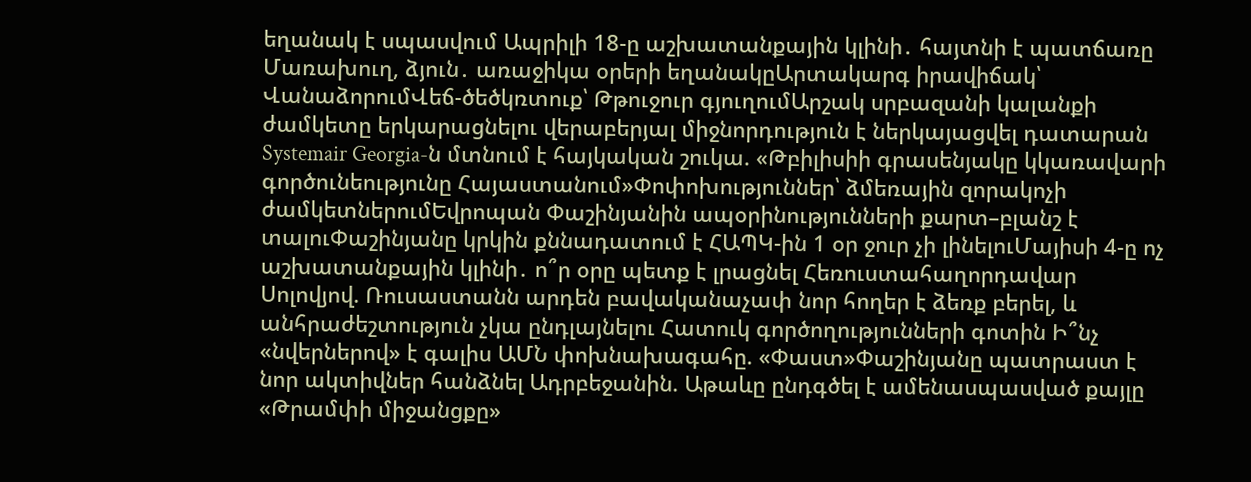եղանակ է սպասվում Ապրիլի 18-ը աշխատանքային կլինի․ հայտնի է պատճառը Մառախուղ, ձյուն․ առաջիկա օրերի եղանակըԱրտակարգ իրավիճակ՝ ՎանաձորումՎեճ-ծեծկռտուք՝ Թթուջուր գյուղումԱրշակ սրբազանի կալանքի ժամկետը երկարացնելու վերաբերյալ միջնորդություն է ներկայացվել դատարան Systemair Georgia-ն մտնում է հայկական շուկա. «Թբիլիսիի գրասենյակը կկառավարի գործունեությունը Հայաստանում»Փոփոխություններ՝ ձմեռային զորակոչի ժամկետներումԵվրոպան Փաշինյանին ապօրինությունների քարտ–բլանշ է տալուՓաշինյանը կրկին քննադատում է ՀԱՊԿ-ին 1 օր ջուր չի լինելուՄայիսի 4-ը ոչ աշխատանքային կլինի․ ո՞ր օրը պետք է լրացնել Հեռուստահաղորդավար Սոլովյով. Ռուսաստանն արդեն բավականաչափ նոր հողեր է ձեռք բերել, և անհրաժեշտություն չկա ընդլայնելու Հատուկ գործողությունների գոտին Ի՞նչ «նվերներով» է գալիս ԱՄՆ փոխնախագահը. «Փաստ»Փաշինյանը պատրաստ է նոր ակտիվներ հանձնել Ադրբեջանին. Աթաևը ընդգծել է ամենասպասված քայլը «Թրամփի միջանցքը»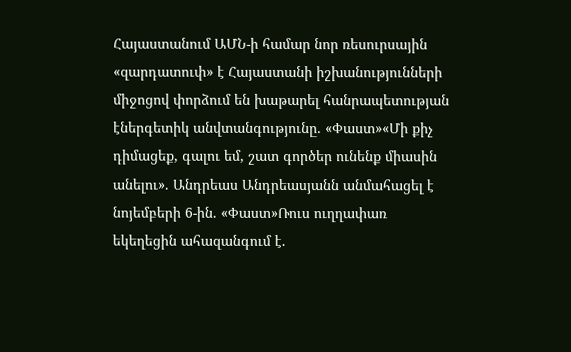Հայաստանում ԱՄՆ-ի համար նոր ռեսուրսային «զարդատուփ» է Հայաստանի իշխանությունների միջոցով փորձում են խաթարել հանրապետության էներգետիկ անվտանգությունը. «Փաստ»«Մի քիչ դիմացեք, գալու եմ, շատ գործեր ունենք միասին անելու». Անդրեաս Անդրեասյանն անմահացել է նոյեմբերի 6-ին. «Փաստ»Ռուս ուղղափառ եկեղեցին ահազանգում է.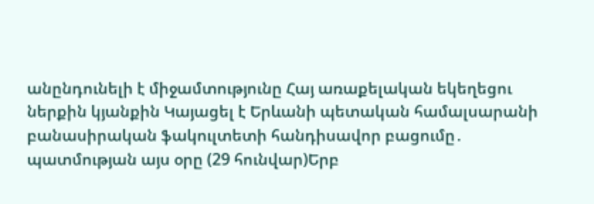անընդունելի է միջամտությունը Հայ առաքելական եկեղեցու ներքին կյանքին Կայացել է Երևանի պետական համալսարանի բանասիրական ֆակուլտետի հանդիսավոր բացումը․ պատմության այս օրը (29 հունվար)Երբ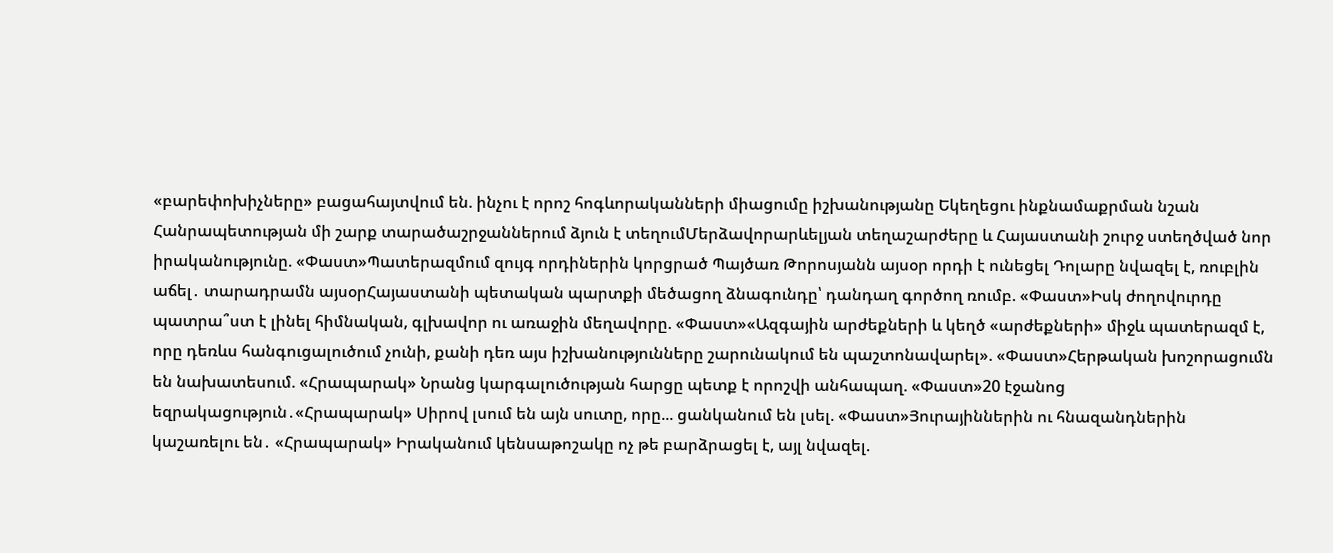«բարեփոխիչները» բացահայտվում են. ինչու է որոշ հոգևորականների միացումը իշխանությանը Եկեղեցու ինքնամաքրման նշան Հանրապետության մի շարք տարածաշրջաններում ձյուն է տեղումՄերձավորարևելյան տեղաշարժերը և Հայաստանի շուրջ ստեղծված նոր իրականությունը. «Փաստ»Պատերազմում զույգ որդիներին կորցրած Պայծառ Թորոսյանն այսօր որդի է ունեցել Դոլարը նվազել է, ռուբլին աճել․ տարադրամն այսօրՀայաստանի պետական պարտքի մեծացող ձնագունդը՝ դանդաղ գործող ռումբ. «Փաստ»Իսկ ժողովուրդը պատրա՞ստ է լինել հիմնական, գլխավոր ու առաջին մեղավորը. «Փաստ»«Ազգային արժեքների և կեղծ «արժեքների» միջև պատերազմ է, որը դեռևս հանգուցալուծում չունի, քանի դեռ այս իշխանությունները շարունակում են պաշտոնավարել». «Փաստ»Հերթական խոշորացումն են նախատեսում. «Հրապարակ» Նրանց կարգալուծության հարցը պետք է որոշվի անհապաղ. «Փաստ»20 էջանոց եզրակացություն․«Հրապարակ» Սիրով լսում են այն սուտը, որը... ցանկանում են լսել. «Փաստ»Յուրայիններին ու հնազանդներին կաշառելու են․ «Հրապարակ» Իրականում կենսաթոշակը ոչ թե բարձրացել է, այլ նվազել.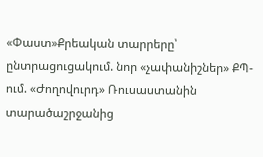«Փաստ»Քրեական տարրերը՝ ընտրացուցակում. նոր «չափանիշներ» ՔՊ-ում. «Ժողովուրդ» Ռուսաստանին տարածաշրջանից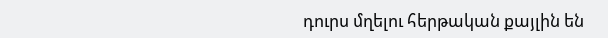դուրս մղելու հերթական քայլին են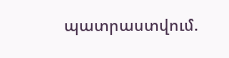պատրաստվում.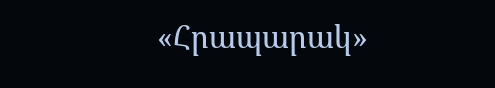«Հրապարակ»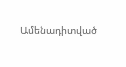Ամենադիտված